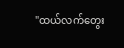"ထယ်လက်တွေး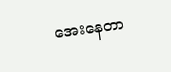အေးနေတာ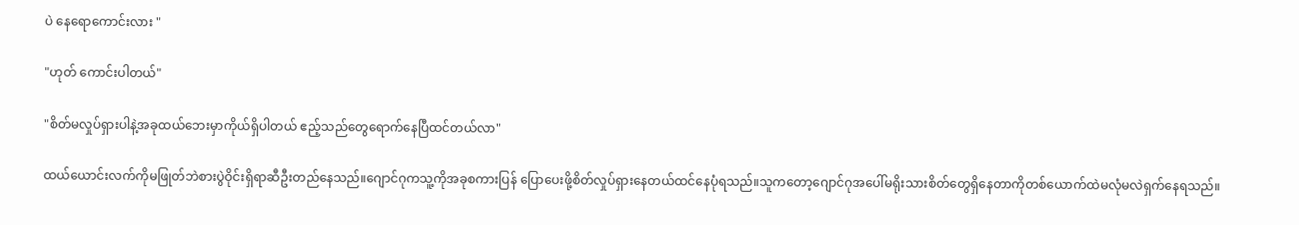ပဲ နေရောကောင်းလား "

"ဟုတ် ကောင်းပါတယ်"

"စိတ်မလှုပ်ရှားပါနဲ့အခုထယ်ဘေးမှာကိုယ်ရှိပါတယ် ဧည့်သည်တွေရောက်နေပြီထင်တယ်လာ"

ထယ်ယောင်းလက်ကိုမဖြုတ်ဘဲစားပွဲဝိုင်းရှိရာဆီဦးတည်နေသည်။ဂျောင်ဂုကသူ့ကိုအခုစကားပြန် ပြောပေးဖို့စိတ်လှုပ်ရှားနေတယ်ထင်နေပုံရသည်။သူကတော့ဂျောင်ဂုအပေါ်မရိုးသားစိတ်တွေရှိနေတာကိုတစ်ယောက်ထဲမလုံမလဲရှက်နေရသည်။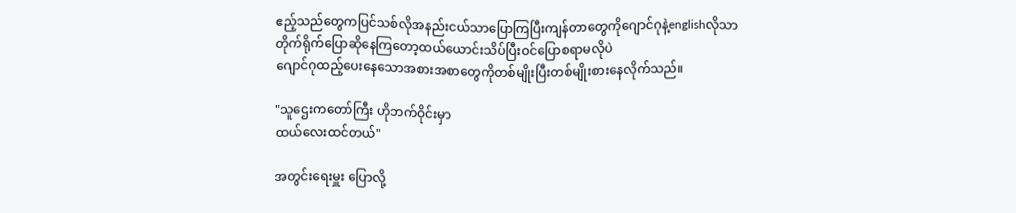ဧည့်သည်တွေကပြင်သစ်လိုအနည်းငယ်သာပြောကြပြီးကျန်တာတွေကိုဂျောင်ဂုနဲ့englishလိုသာတိုက်ရိုက်ပြောဆိုနေကြတော့ထယ်ယောင်းသိပ်ပြီးဝင်ပြောစရာမလိုပဲ
ဂျောင်ဂုထည့်ပေးနေသောအစားအစာတွေကိုတစ်မျိုးပြီးတစ်မျိုးစားနေလိုက်သည်။

"သူဌေးကတော်ကြီး ဟိုဘက်ဝိုင်းမှာ
ထယ်လေးထင်တယ်"

အတွင်းရေးမှူး ပြောလို့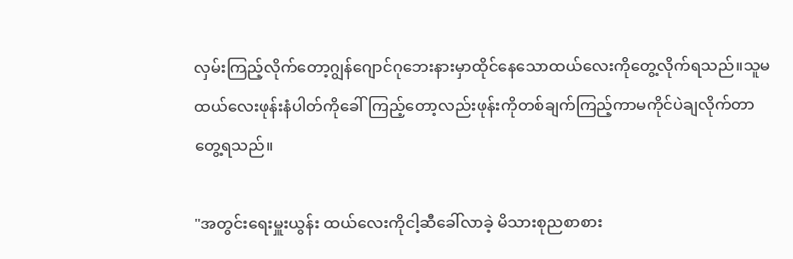လှမ်းကြည့်လိုက်တော့ဂျွန်ဂျောင်ဂုဘေးနားမှာထိုင်နေသောထယ်လေးကိုတွေ့လိုက်ရသည်။သူမထယ်လေးဖုန်းနံပါတ်ကိုခေါ်ကြည့်တော့လည်းဖုန်းကိုတစ်ချက်ကြည့်ကာမကိုင်ပဲချလိုက်တာတွေ့ရသည်။

"အတွင်းရေးမှူးယွန်း ထယ်လေးကိုငါ့ဆီခေါ်လာခဲ့ မိသားစုညစာစား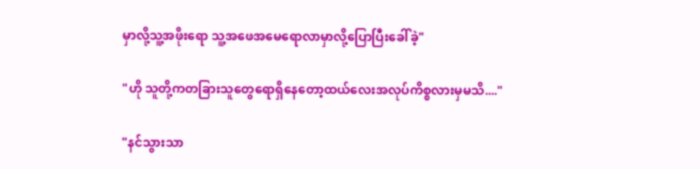မှာလို့သူ့အဖိုးရော သူ့အဖေအမေရောလာမှာလို့ပြောပြီးခေါ်ခဲ့"

"ဟို သူတို့ကတခြားသူတွေရောရှိနေတော့ထယ်လေးအလုပ်ကိစ္စလားမှမသိ...."

"နင်သွားသာ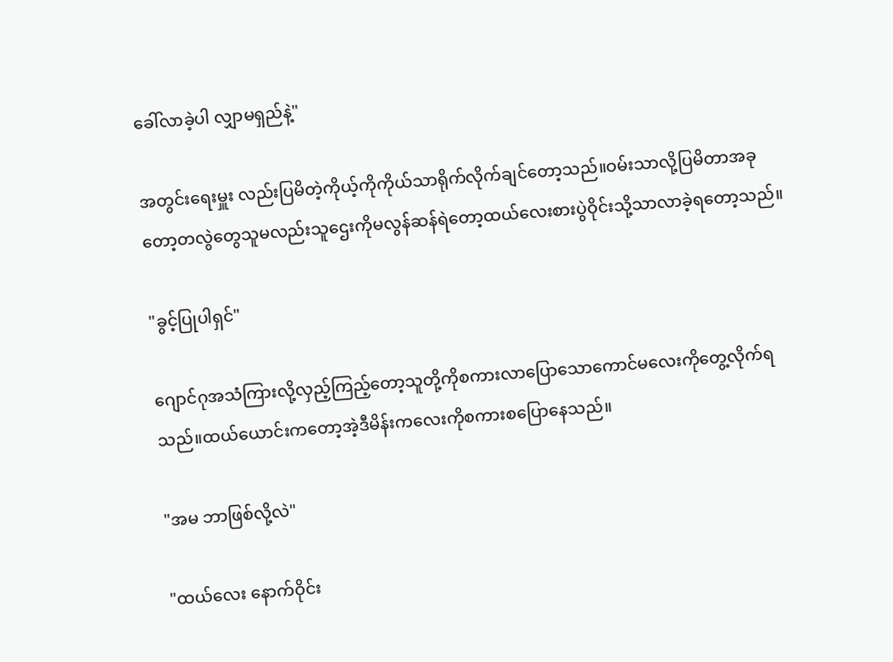ခေါ်လာခဲ့ပါ လျှာမရှည်နဲ့"

အတွင်းရေးမှူး လည်းပြမိတဲ့ကိုယ့်ကိုကိုယ်သာရိုက်လိုက်ချင်တော့သည်။ဝမ်းသာလို့ပြမိတာအခုတော့တလွဲတွေသူမလည်းသူဌေးကိုမလွန်ဆန်ရဲတော့ထယ်လေးစားပွဲဝိုင်းသို့သာလာခဲ့ရတော့သည်။

"ခွင့်ပြုပါရှင်"

ဂျောင်ဂုအသံကြားလို့လှည့်ကြည့်တော့သူတို့ကိုစကားလာပြောသောကောင်မလေးကိုတွေ့လိုက်ရသည်။ထယ်ယောင်းကတော့အဲ့ဒီမိန်းကလေးကိုစကားစပြောနေသည်။

"အမ ဘာဖြစ်လို့လဲ"

"ထယ်လေး နောက်ဝိုင်း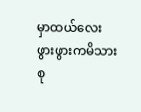မှာထယ်လေးဖွားဖွားကမိသားစု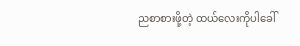ညစာစားဖို့တဲ့ ထယ်လေးကိုပါခေါ်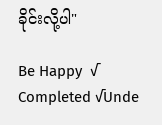ခိုင်းလို့ပါ"

Be Happy  √ Completed √Unde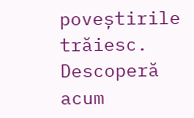poveștirile trăiesc. Descoperă acum